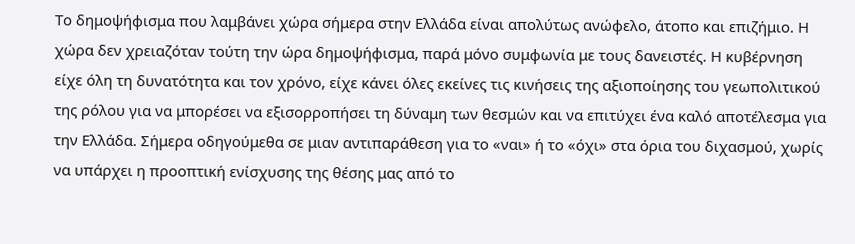Το δημοψήφισμα που λαμβάνει χώρα σήμερα στην Ελλάδα είναι απολύτως ανώφελο, άτοπο και επιζήμιο. Η χώρα δεν χρειαζόταν τούτη την ώρα δημοψήφισμα, παρά μόνο συμφωνία με τους δανειστές. Η κυβέρνηση είχε όλη τη δυνατότητα και τον χρόνο, είχε κάνει όλες εκείνες τις κινήσεις της αξιοποίησης του γεωπολιτικού της ρόλου για να μπορέσει να εξισορροπήσει τη δύναμη των θεσμών και να επιτύχει ένα καλό αποτέλεσμα για την Ελλάδα. Σήμερα οδηγούμεθα σε μιαν αντιπαράθεση για το «ναι» ή το «όχι» στα όρια του διχασμού, χωρίς να υπάρχει η προοπτική ενίσχυσης της θέσης μας από το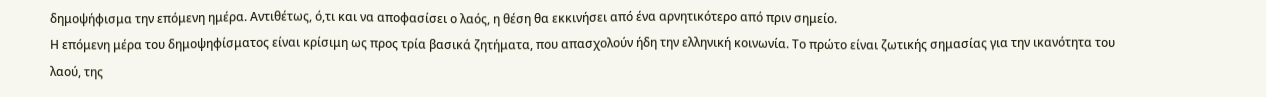δημοψήφισμα την επόμενη ημέρα. Αντιθέτως, ό,τι και να αποφασίσει ο λαός, η θέση θα εκκινήσει από ένα αρνητικότερο από πριν σημείο.
Η επόμενη μέρα του δημοψηφίσματος είναι κρίσιμη ως προς τρία βασικά ζητήματα, που απασχολούν ήδη την ελληνική κοινωνία. Το πρώτο είναι ζωτικής σημασίας για την ικανότητα του λαού, της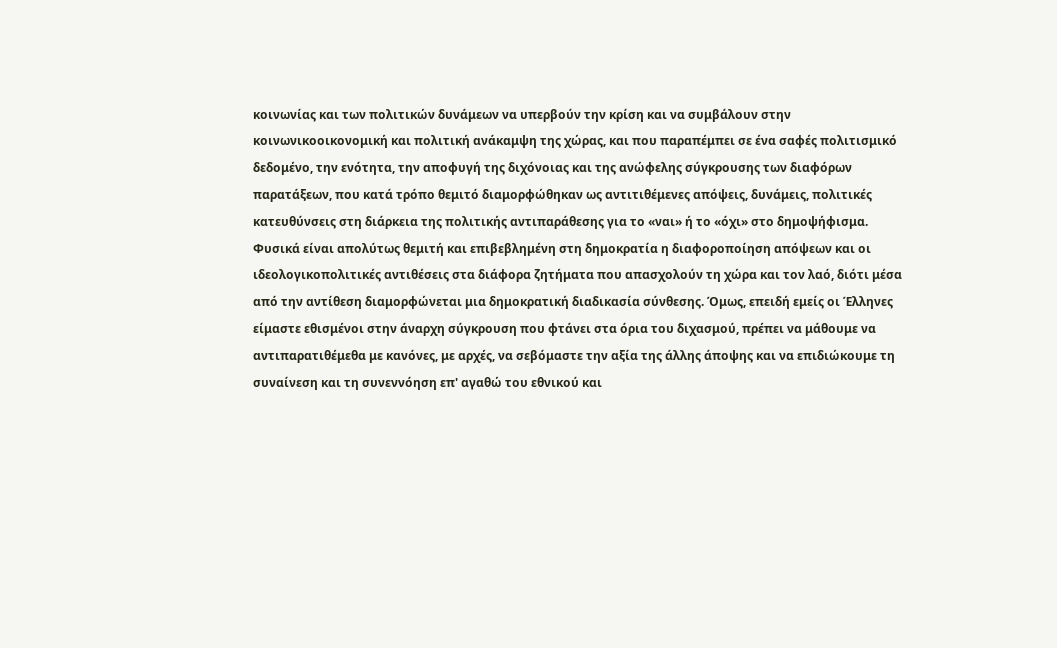κοινωνίας και των πολιτικών δυνάμεων να υπερβούν την κρίση και να συμβάλουν στην κοινωνικοοικονομική και πολιτική ανάκαμψη της χώρας, και που παραπέμπει σε ένα σαφές πολιτισμικό δεδομένο, την ενότητα, την αποφυγή της διχόνοιας και της ανώφελης σύγκρουσης των διαφόρων παρατάξεων, που κατά τρόπο θεμιτό διαμορφώθηκαν ως αντιτιθέμενες απόψεις, δυνάμεις, πολιτικές κατευθύνσεις στη διάρκεια της πολιτικής αντιπαράθεσης για το «ναι» ή το «όχι» στο δημοψήφισμα.
Φυσικά είναι απολύτως θεμιτή και επιβεβλημένη στη δημοκρατία η διαφοροποίηση απόψεων και οι ιδεολογικοπολιτικές αντιθέσεις στα διάφορα ζητήματα που απασχολούν τη χώρα και τον λαό, διότι μέσα από την αντίθεση διαμορφώνεται μια δημοκρατική διαδικασία σύνθεσης. Όμως, επειδή εμείς οι Έλληνες είμαστε εθισμένοι στην άναρχη σύγκρουση που φτάνει στα όρια του διχασμού, πρέπει να μάθουμε να αντιπαρατιθέμεθα με κανόνες, με αρχές, να σεβόμαστε την αξία της άλλης άποψης και να επιδιώκουμε τη συναίνεση και τη συνεννόηση επ' αγαθώ του εθνικού και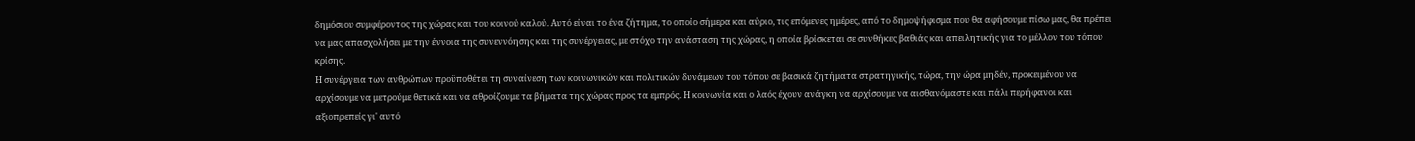δημόσιου συμφέροντος της χώρας και του κοινού καλού. Αυτό είναι το ένα ζήτημα, το οποίο σήμερα και αύριο, τις επόμενες ημέρες, από το δημοψήφισμα που θα αφήσουμε πίσω μας, θα πρέπει να μας απασχολήσει με την έννοια της συνεννόησης και της συνέργειας, με στόχο την ανάσταση της χώρας, η οποία βρίσκεται σε συνθήκες βαθιάς και απειλητικής για το μέλλον του τόπου κρίσης.
Η συνέργεια των ανθρώπων προϋποθέτει τη συναίνεση των κοινωνικών και πολιτικών δυνάμεων του τόπου σε βασικά ζητήματα στρατηγικής, τώρα, την ώρα μηδέν, προκειμένου να αρχίσουμε να μετρούμε θετικά και να αθροίζουμε τα βήματα της χώρας προς τα εμπρός. Η κοινωνία και ο λαός έχουν ανάγκη να αρχίσουμε να αισθανόμαστε και πάλι περήφανοι και αξιοπρεπείς γι' αυτό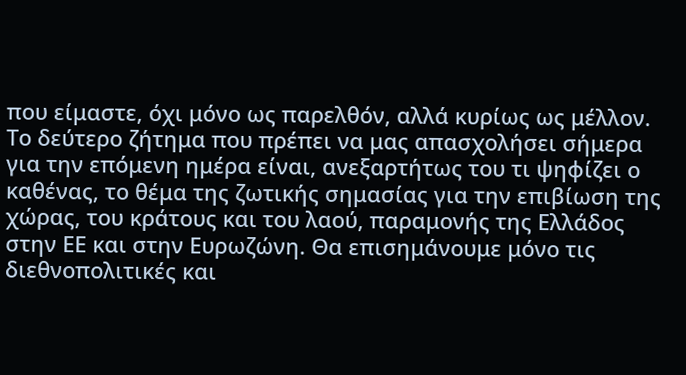που είμαστε, όχι μόνο ως παρελθόν, αλλά κυρίως ως μέλλον.
Το δεύτερο ζήτημα που πρέπει να μας απασχολήσει σήμερα για την επόμενη ημέρα είναι, ανεξαρτήτως του τι ψηφίζει ο καθένας, το θέμα της ζωτικής σημασίας για την επιβίωση της χώρας, του κράτους και του λαού, παραμονής της Ελλάδος στην ΕΕ και στην Ευρωζώνη. Θα επισημάνουμε μόνο τις διεθνοπολιτικές και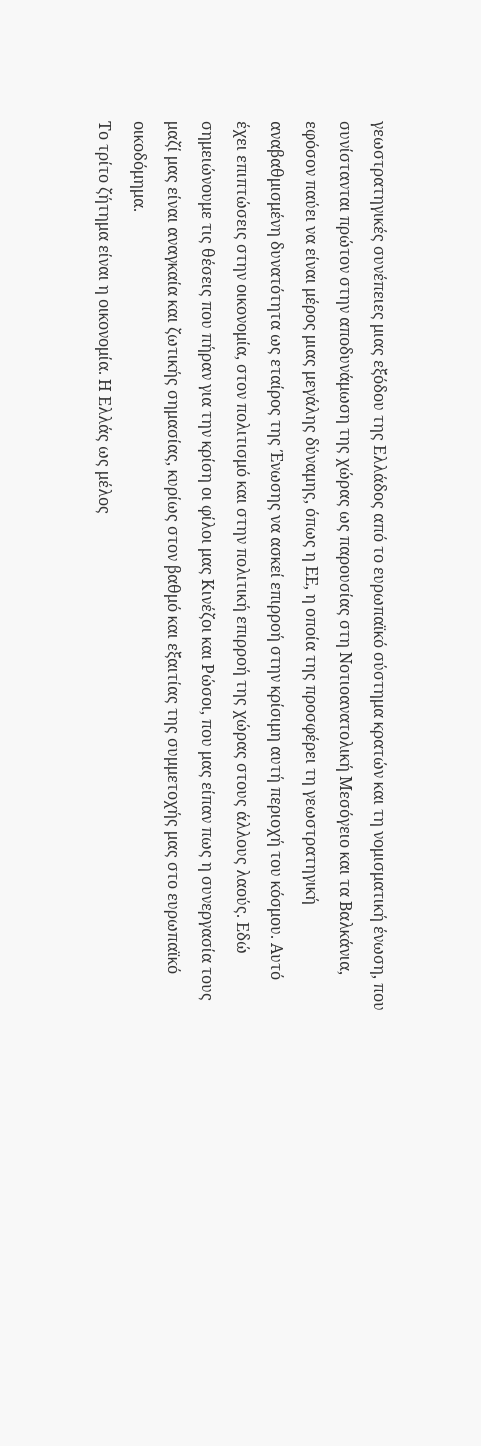γεωστρατηγικές συνέπειες μιας εξόδου της Ελλάδος από το ευρωπαϊκό σύστημα κρατών και τη νομισματική ένωση, που συνίστανται πρώτον στην αποδυνάμωση της χώρας ως παρουσίας στη Νοτιοανατολική Μεσόγειο και τα Βαλκάνια, εφόσον παύει να είναι μέρος μιας μεγάλης δύναμης, όπως η ΕΕ, η οποία της προσφέρει τη γεωστρατηγική αναβαθμισμένη δυνατότητα ως εταίρος της Ένωσης να ασκεί επιρροή στην κρίσιμη αυτή περιοχή του κόσμου. Αυτό έχει επιπτώσεις στην οικονομία, στον πολιτισμό και στην πολιτική επιρροή της χώρας στους άλλους λαούς. Εδώ σημειώνουμε τις θέσεις που πήραν για την κρίση οι φίλοι μας Κινέζοι και Ρώσοι, που μας είπαν πως η συνεργασία τους μαζί μας είναι αναγκαία και ζωτικής σημασίας, κυρίως στον βαθμό και εξαιτίας της συμμετοχής μας στο ευρωπαϊκό οικοδόμημα.
Το τρίτο ζήτημα είναι η οικονομία. Η Ελλάς ως μέλος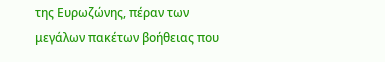της Ευρωζώνης, πέραν των μεγάλων πακέτων βοήθειας που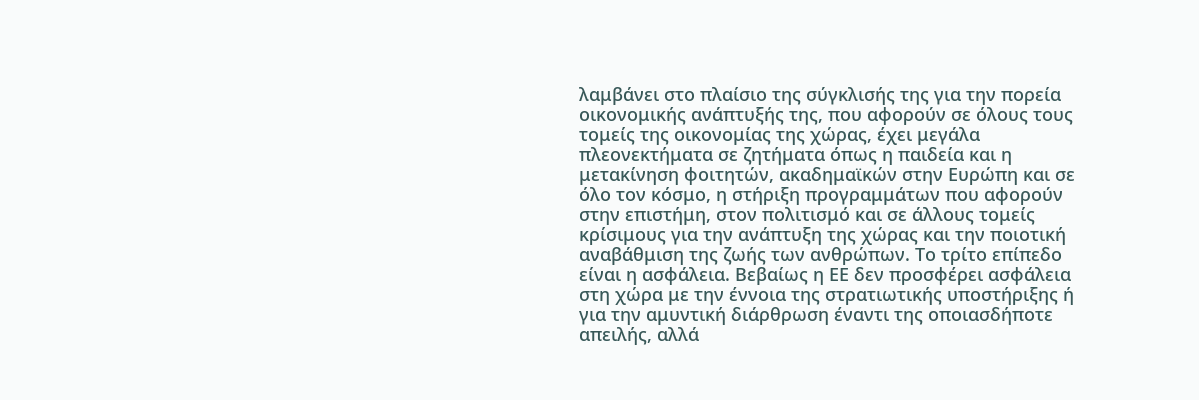λαμβάνει στο πλαίσιο της σύγκλισής της για την πορεία οικονομικής ανάπτυξής της, που αφορούν σε όλους τους τομείς της οικονομίας της χώρας, έχει μεγάλα πλεονεκτήματα σε ζητήματα όπως η παιδεία και η μετακίνηση φοιτητών, ακαδημαϊκών στην Ευρώπη και σε όλο τον κόσμο, η στήριξη προγραμμάτων που αφορούν στην επιστήμη, στον πολιτισμό και σε άλλους τομείς κρίσιμους για την ανάπτυξη της χώρας και την ποιοτική αναβάθμιση της ζωής των ανθρώπων. Το τρίτο επίπεδο είναι η ασφάλεια. Βεβαίως η ΕΕ δεν προσφέρει ασφάλεια στη χώρα με την έννοια της στρατιωτικής υποστήριξης ή για την αμυντική διάρθρωση έναντι της οποιασδήποτε απειλής, αλλά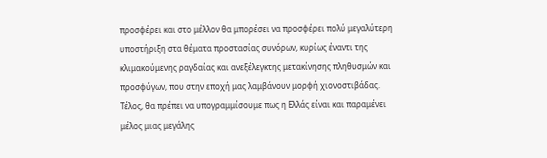προσφέρει και στο μέλλον θα μπορέσει να προσφέρει πολύ μεγαλύτερη υποστήριξη στα θέματα προστασίας συνόρων, κυρίως έναντι της κλιμακούμενης ραγδαίας και ανεξέλεγκτης μετακίνησης πληθυσμών και προσφύγων, που στην εποχή μας λαμβάνουν μορφή χιονοστιβάδας.
Τέλος, θα πρέπει να υπογραμμίσουμε πως η Ελλάς είναι και παραμένει μέλος μιας μεγάλης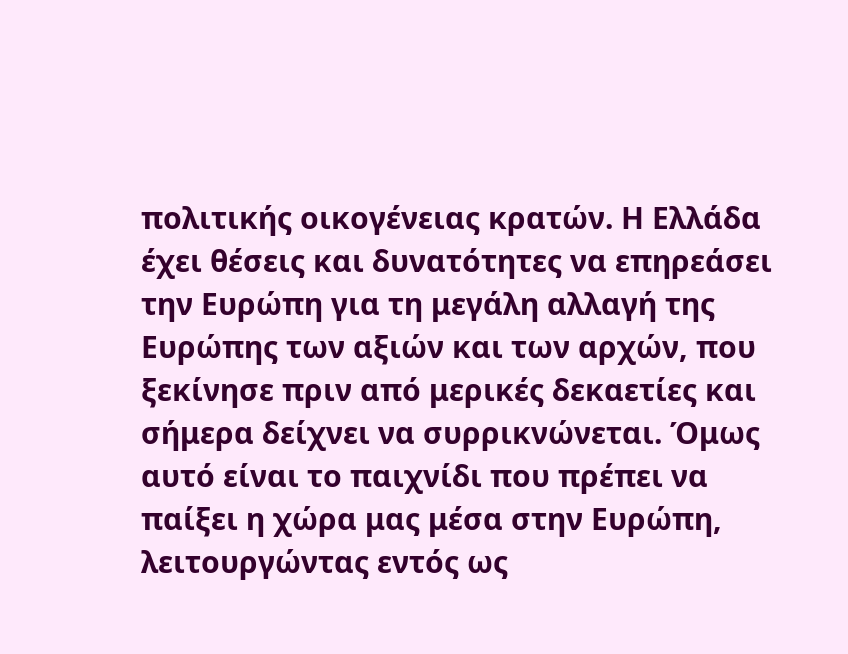πολιτικής οικογένειας κρατών. Η Ελλάδα έχει θέσεις και δυνατότητες να επηρεάσει την Ευρώπη για τη μεγάλη αλλαγή της Ευρώπης των αξιών και των αρχών, που ξεκίνησε πριν από μερικές δεκαετίες και σήμερα δείχνει να συρρικνώνεται. Όμως αυτό είναι το παιχνίδι που πρέπει να παίξει η χώρα μας μέσα στην Ευρώπη, λειτουργώντας εντός ως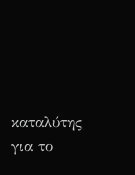καταλύτης για το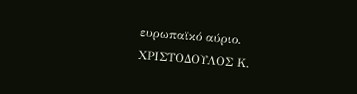ευρωπαϊκό αύριο.
ΧΡΙΣΤΟΔΟΥΛΟΣ Κ.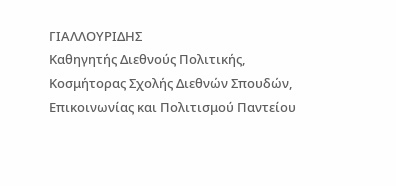ΓΙΑΛΛΟΥΡΙΔΗΣ
Καθηγητής Διεθνούς Πολιτικής,
Κοσμήτορας Σχολής Διεθνών Σπουδών, Επικοινωνίας και Πολιτισμού Παντείου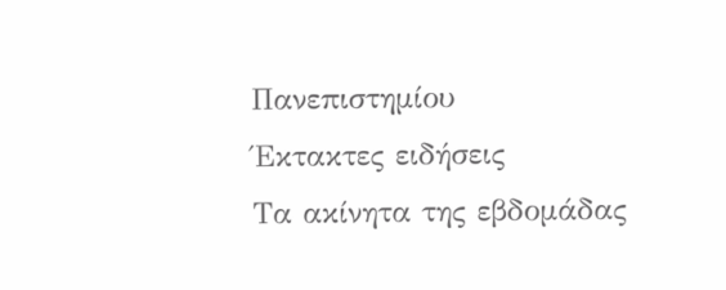Πανεπιστημίου
Έκτακτες ειδήσεις
Τα ακίνητα της εβδομάδας